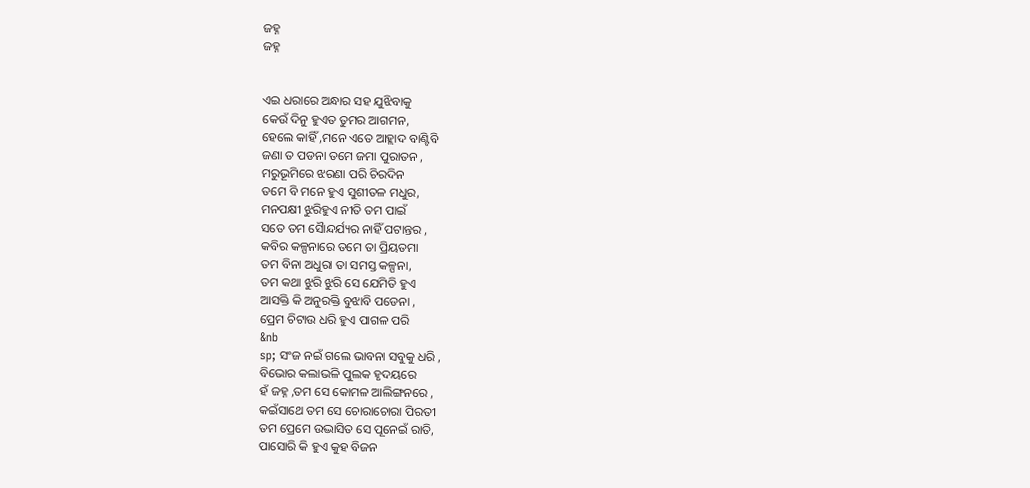ଜହ୍ନ
ଜହ୍ନ


ଏଇ ଧରାରେ ଅନ୍ଧାର ସହ ଯୁଝିବାକୁ
କେଉଁ ଦିନୁ ହୁଏତ ତୁମର ଆଗମନ,
ହେଲେ କାହିଁ ,ମନେ ଏତେ ଆହ୍ଲାଦ ବାଣ୍ଟିବି
ଜଣା ତ ପଡନା ତମେ ଜମା ପୁରାତନ ,
ମରୁଭୂମିରେ ଝରଣା ପରି ଚିରଦିନ
ତମେ ବି ମନେ ହୁଏ ସୁଶୀତଳ ମଧୁର,
ମନପକ୍ଷୀ ଝୁରିହୁଏ ନୀତି ତମ ପାଇଁ
ସତେ ତମ ସୈାନ୍ଦର୍ଯ୍ୟର ନାହିଁ ପଟାନ୍ତର ,
କବିର କଳ୍ପନାରେ ତମେ ତା ପ୍ରିୟତମା
ତମ ବିନା ଅଧୁରା ତା ସମସ୍ତ କଳ୍ପନା,
ତମ କଥା ଝୁରି ଝୁରି ସେ ଯେମିତି ହୁଏ
ଆସକ୍ତି କି ଅନୁରକ୍ତି ବୁଝାବି ପଡେନା ,
ପ୍ରେମ ଚିଟାଉ ଧରି ହୁଏ ପାଗଳ ପରି
&nb
sp; ସଂଜ ନଇଁ ଗଲେ ଭାବନା ସବୁକୁ ଧରି ,
ବିଭୋର କଲାଭଳି ପୁଲକ ହୃଦୟରେ
ହଁ ଜହ୍ନ ,ତମ ସେ କୋମଳ ଆଲିଙ୍ଗନରେ ,
କଇଁସାଥେ ତମ ସେ ଚୋରାଚୋରା ପିରତୀ
ତମ ପ୍ରେମେ ଉଦ୍ଭାସିତ ସେ ପୂନେଇଁ ରାତି,
ପାସୋରି କି ହୁଏ କୁହ ବିଜନ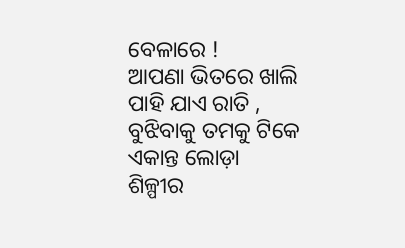ବେଳାରେ !
ଆପଣା ଭିତରେ ଖାଲି ପାହି ଯାଏ ରାତି ,
ବୁଝିବାକୁ ତମକୁ ଟିକେ ଏକାନ୍ତ ଲୋଡ଼ା
ଶିଳ୍ପୀର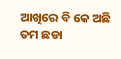ଆଖିରେ ବି କେ ଅଛି ତମ ଛଡା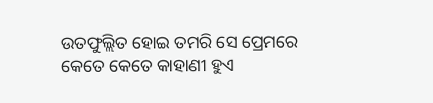ଉତଫୁଲ୍ଲିତ ହୋଇ ତମରି ସେ ପ୍ରେମରେ
କେତେ କେତେ କାହାଣୀ ହୁଏ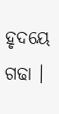ହୃଦୟେ ଗଢା ।